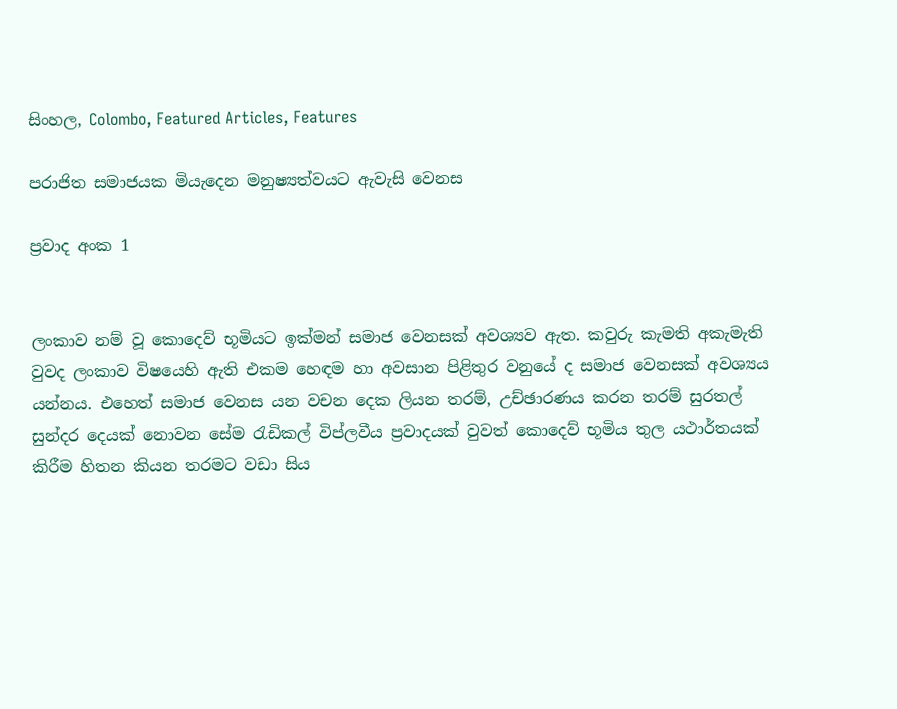සිංහල, Colombo, Featured Articles, Features

පරාජිත සමාජයක මියැදෙන මනුෂ්‍යත්වයට ඇවැසි වෙනස

ප්‍රවාද අංක 1


ලංකාව නම් වූ කොදෙව් භූමියට ඉක්මන් සමාජ වෙනසක් අවශ්‍යව ඇත. කවුරු කැමති අකැමැති වුවද ලංකාව විෂයෙහි ඇති එකම හෙඳම හා අවසාන පිළිතුර වනුයේ ද සමාජ වෙනසක් අවශ්‍යය යන්නය. එහෙත් සමාජ වෙනස යන වචන දෙක ලියන තරම්, උච්ඡාරණය කරන තරම් සුරතල් සුන්දර දෙයක් නොවන සේම රැඩිකල් විප්ලවීය ප්‍රවාදයක් වුවත් කොදෙව් භූමිය තුල යථාර්තයක් කිරීම හිතන කියන තරමට වඩා සිය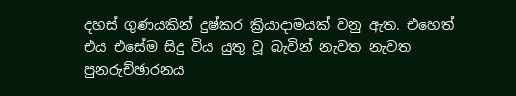දහස් ගුණයකින් දුෂ්කර ක්‍රියාදාමයක් වනු ඇත. එහෙත් එය එසේම සිදු විය යුතු වූ බැවින් නැවත නැවත පුනරුච්ඡාරනය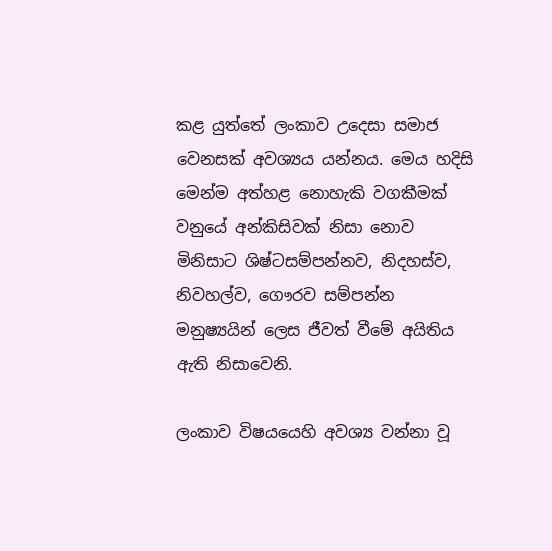කළ යුත්තේ ලංකාව උදෙසා සමාජ වෙනසක් අවශ්‍යය යන්නය. මෙය හදිසි මෙන්ම අත්හළ නොහැකි වගකීමක් වනුයේ අන්කිසිවක් නිසා නොව මිනිසාට ශිෂ්ටසම්පන්නව, නිදහස්ව, නිවහල්ව, ගෞරව සම්පන්න මනුෂ්‍යයින් ලෙස ජීවත් වීමේ අයිතිය ඇති නිසාවෙනි.

ලංකාව විෂයයෙහි අවශ්‍ය වන්නා වූ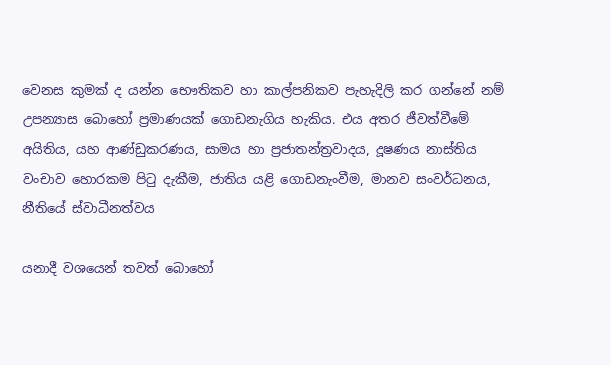වෙනස කුමක් ද යන්න භෞතිකව හා කාල්පනිකව පැහැදිලි කර ගන්නේ නම් උපන්‍යාස බොහෝ ප්‍රමාණයක් ගොඩනැගිය හැකිය. එය අතර ජීවත්වීමේ අයිතිය, යහ ආණ්ඩුකරණය, සාමය හා ප්‍රජාතන්ත්‍රවාදය, දූෂණය නාස්තිය වංචාව හොරකම පිටු දැකීම, ජාතිය යළි ගොඩනැංවීම, මානව සංවර්ධනය, නීතියේ ස්වාධීනත්වය

යනාදී වශයෙන් තවත් බොහෝ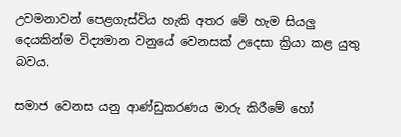උවමනාවන් පෙළගැස්විය හැකි අතර මේ හැම සියලු දෙයකින්ම විද්‍යමාන වනුයේ වෙනසක් උදෙසා ක්‍රියා කළ යුතු බවය.

සමාජ වෙනස යනු ආණ්ඩුකරණය මාරු කිරීමේ හෝ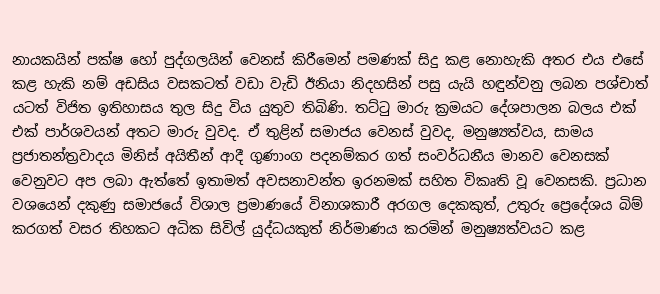නායකයින් පක්ෂ හෝ පුද්ගලයින් වෙනස් කිරීමෙන් පමණක් සිදු කළ නොහැකි අතර එය එසේ කළ හැකි නම් අඩසිය වසකටත් වඩා වැඩි ඊනියා නිදහසින් පසු යැයි හඳුන්වනු ලබන පශ්චාත් යටත් විජිත ඉතිහාසය තුල සිදු විය යුතුව තිබිණි. තට්ටු මාරු ක්‍රමයට දේශපාලන බලය එක් එක් පාර්ශවයන් අතට මාරු වුවද. ඒ තුළින් සමාජය වෙනස් වුවද, මනුෂ්‍යත්වය, සාමය ප්‍රජාතන්ත්‍රවාදය මිනිස් අයිතීන් ආදී ගුණාංග පදනම්කර ගත් සංවර්ධනීය මානව වෙනසක් වෙනුවට අප ලබා ඇත්තේ ඉතාමත් අවසනාවන්ත ඉරනමක් සහිත විකෘති වූ වෙනසකි. ප්‍රධාන වශයෙන් දකුණු සමාජයේ විශාල ප්‍රමාණයේ විනාශකාරී අරගල දෙකකුත්, උතුරු ප්‍රෙදේශය බිම් කරගත් වසර තිහකට අධික සිවිල් යුද්ධයකුත් නිර්මාණය කරමින් මනුෂ්‍යත්වයට කළ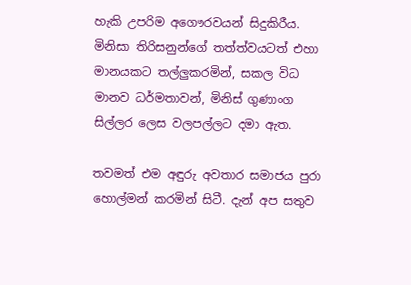හැකි උපරිම අගෞරවයන් සිදුකිරීය. මිනිසා තිරිසනුන්ගේ තත්ත්වයටත් එහා මානයකට තල්ලුකරමින්, සකල විධ මානව ධර්මතාවන්, මිනිස් ගුණාංග සිල්ලර ලෙස වලපල්ලට දමා ඇත.

තවමත් එම අඳුරු අවතාර සමාජය පුරා හොල්මන් කරමින් සිටී. දැන් අප සතුව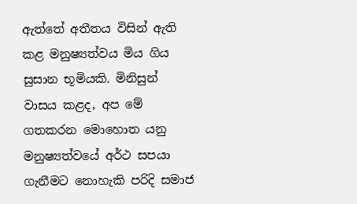ඇත්තේ අතීතය විසින් ඇති කළ මනුෂ්‍යත්වය මිය ගිය සුසාන භූමියකි. මිනිසුන් වාසය කළද, අප මේ ගතකරන මොහොත යනු මනුෂ්‍යත්වයේ අර්ථ සපයා ගැනීමට නොහැකි පරිදි සමාජ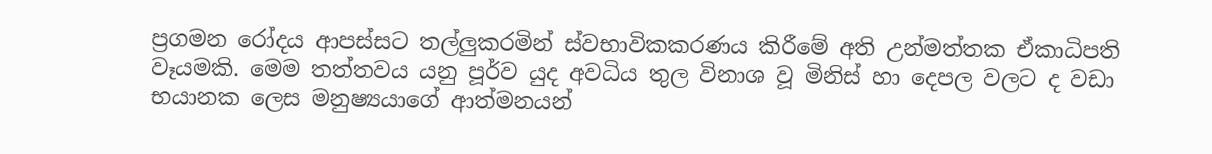ප්‍රගමන රෝදය ආපස්සට තල්ලුකරමින් ස්වභාවිකකරණය කිරීමේ අති උන්මත්තක ඒකාධිපති වෑයමකි. මෙම තත්තවය යනු පූර්ව යුද අවධිය තුල විනාශ වූ මිනිස් හා දෙපල වලට ද වඩා භයානක ලෙස මනුෂ්‍යයාගේ ආත්මනයන්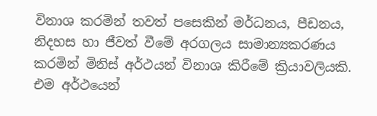විනාශ කරමින් තවත් පසෙකින් මර්ධනය, පීඩනය, නිදහස හා ජීවත් වීමේ අරගලය සාමාන්‍යකරණය කරමින් මිනිස් අර්ථයන් විනාශ කිරීමේ ක්‍රියාවලියකි. එම අර්ථයෙන්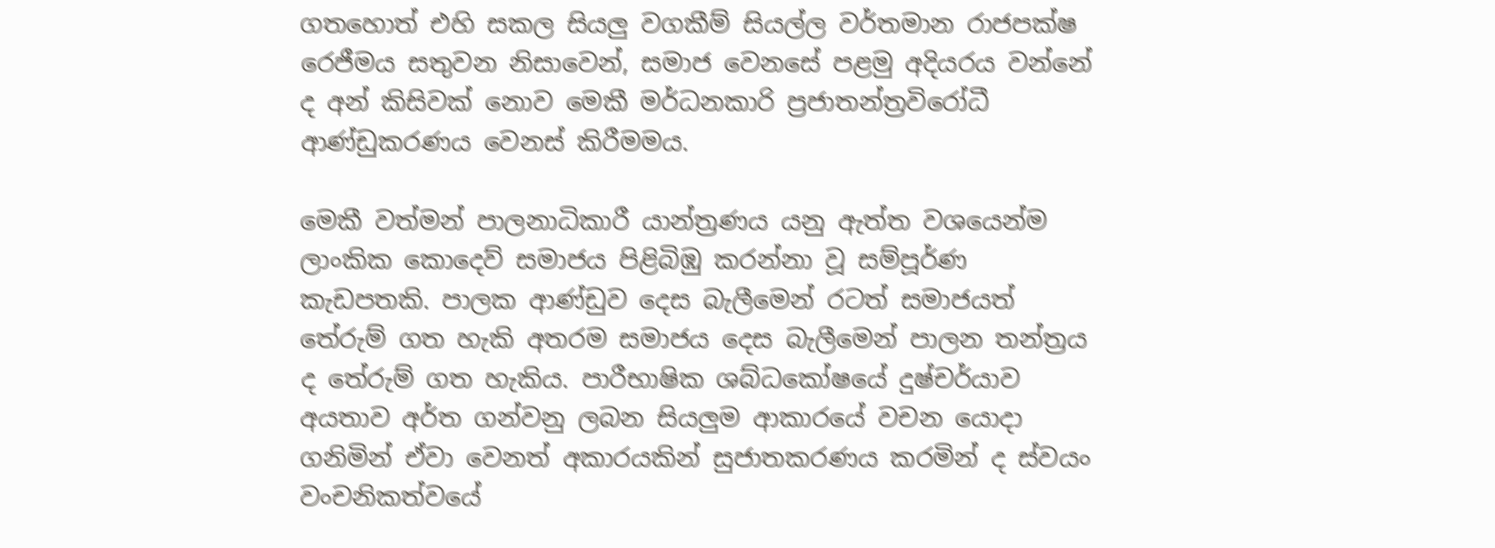ගතහොත් එහි සකල සියලු වගකීම් සියල්ල වර්තමාන රාජපක්ෂ රෙජීමය සතුවන නිසාවෙන්, සමාජ වෙනසේ පළමු අදියරය වන්නේ ද අන් කිසිවක් නොව මෙකී මර්ධනකාරි ප්‍රජාතන්ත්‍රවිරෝධී ආණ්ඩුකරණය වෙනස් කිරීමමය.

මෙකී වත්මන් පාලනාධිකාරී යාන්ත්‍රණය යනු ඇත්ත වශයෙන්ම ලාංකික කොදෙව් සමාජය පිළිබිඹු කරන්නා වූ සම්පූර්ණ කැඩපතකි. පාලක ආණ්ඩුව දෙස බැලීමෙන් රටත් සමාජයත් තේරුම් ගත හැකි අතරම සමාජය දෙස බැලීමෙන් පාලන තන්ත්‍රය ද තේරුම් ගත හැකිය. පාරීභාෂික ශබ්ධකෝෂයේ දුෂ්චර්යාව අයතාව අර්ත ගන්වනු ලබන සියලුම ආකාරයේ වචන යොදා ගනිමින් ඒවා වෙනත් අකාරයකින් සුජාතකරණය කරමින් ද ස්වයං වංචනිකත්වයේ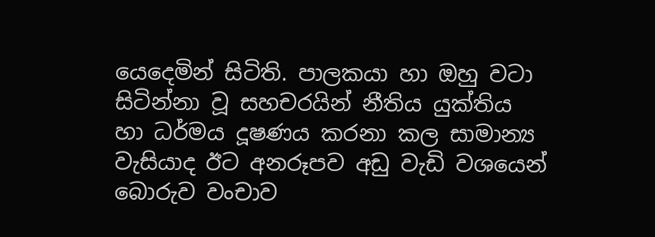යෙදෙමින් සිටිති. පාලකයා හා ඔහු වටා සිටින්නා වූ සහචරයින් නීතිය යුක්තිය හා ධර්මය දූෂණය කරනා කල සාමාන්‍ය වැසියාද ඊට අනරූපව අඩු වැඩි වශයෙන් බොරුව වංචාව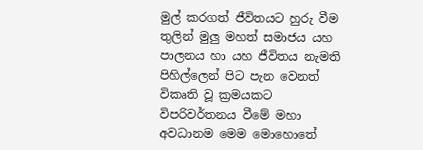මුල් කරගත් ජීවිතයට හුරු වීම තුලින් මුලු මහත් සමාජය යහ පාලනය හා යහ ජීවිතය නැමති පිහිල්ලෙන් පිට පැන වෙනත් විකෘති වූ ක්‍රමයකට විපරිවර්තනය වීමේ මහා අවධානම මෙම මොහොතේ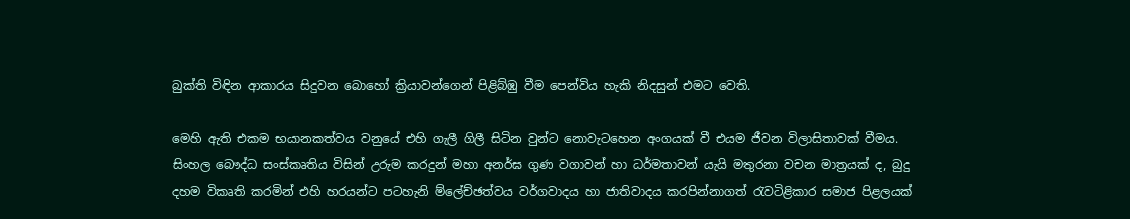බුක්ති විඳින ආකාරය සිදුවන බොහෝ ක්‍රියාවන්ගෙන් පිළිබ්ඹු වීම පෙන්විය හැකි නිදසුන් එමට වෙති.

මෙහි ඇති එකම භයානකත්වය වනුයේ එහි ගැලී ගිලී සිටින වුන්ට නොවැටහෙන අංගයක් වී එයම ජීවන විලාසිතාවක් වීමය. සිංහල බෞද්ධ සංස්කෘතිය විසින් උරුම කරදුන් මහා අනර්ඝ ගුණ වගාවන් හා ධර්මතාවන් යැයි මතුරනා වචන මාත්‍රයක් ද, බුදු දහම විකෘති කරමින් එහි හරයන්ට පටහැනි ම්ලේච්ඡත්වය වර්ගවාදය හා ජාතිවාදය කරපින්නාගත් රැවටිළිකාර සමාජ පිළලයක්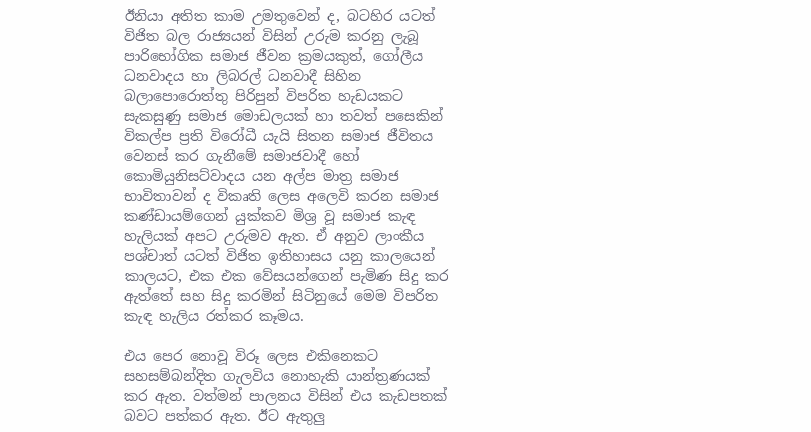ඊනියා අතිත කාම උමතුවෙන් ද, බටහිර යටත් විජිත බල රාජ්‍යයන් විසින් උරුම කරනු ලැබූ පාරිභෝගික සමාජ ජීවන ක්‍රමයකුත්, ගෝලීය ධනවාදය හා ලිබරල් ධනවාදී සිහින බලාපොරොත්තු පිරිපුන් විපරිත හැඩයකට සැකසුණු සමාජ මොඩලයක් හා තවත් පසෙකින් විකල්ප ප්‍රති විරෝධී යැයි සිතන සමාජ ජීවිතය වෙනස් කර ගැනීමේ සමාජවාදී හෝ කොමියුනිසට්වාදය යන අල්ප මාත්‍ර සමාජ භාවිතාවන් ද විකෘති ලෙස අලෙවි කරන සමාජ කණ්ඩායම්ගෙන් යුක්කව මිශ්‍ර වූ සමාජ කැඳ හැලියක් අපට උරුමව ඇත. ඒ අනුව ලාංකීය පශ්චාත් යටත් විජිත ඉතිහාසය යනු කාලයෙන් කාලයට, එක එක වේසයන්ගෙන් පැමිණ සිදු කර ඇත්තේ සහ සිදු කරමින් සිටිනුයේ මෙම විපරිත කැඳ හැලිය රත්කර කෑමය.

එය පෙර නොවූ විරූ ලෙස එකිනෙකට සහසම්බන්දිත ගැලවිය නොහැකි යාන්ත්‍රණයක් කර ඇත. වත්මන් පාලනය විසින් එය කැඩපතක් බවට පත්කර ඇත. ඊට ඇතුලු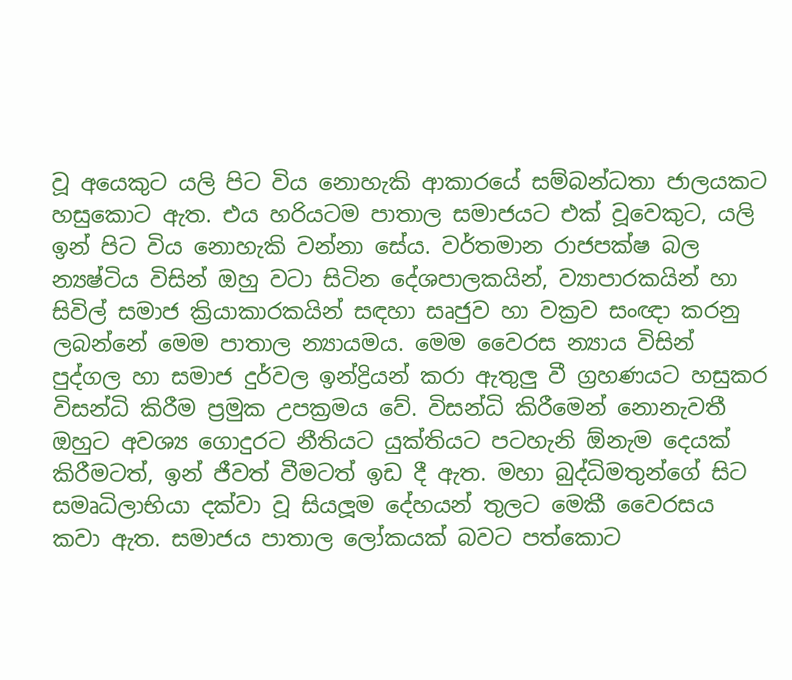වූ අයෙකුට යලි පිට විය නොහැකි ආකාරයේ සම්බන්ධතා ජාලයකට හසුකොට ඇත. එය හරියටම පාතාල සමාජයට එක් වූවෙකුට, යලි ඉන් පිට විය නොහැකි වන්නා සේය. වර්තමාන රාජපක්ෂ බල න්‍යෂ්ටිය විසින් ඔහු වටා සිටින දේශපාලකයින්, ව්‍යාපාරකයින් හා සිවිල් සමාජ ක්‍රියාකාරකයින් සඳහා සෘජුව හා වක්‍රව සංඥා කරනු ලබන්නේ මෙම පාතාල න්‍යායමය. මෙම වෛරස න්‍යාය විසින් පුද්ගල හා සමාජ දුර්වල ඉන්ද්‍රියන් කරා ඇතුලු වී ග්‍රහණයට හසුකර විසන්ධි කිරීම ප්‍රමුක උපක්‍රමය වේ. විසන්ධි කිරීමෙන් නොනැවතී ඔහුට අවශ්‍ය ගොදුරට නීතියට යුක්තියට පටහැනි ඕනැම දෙයක් කිරීමටත්, ඉන් ජීවත් වීමටත් ඉඩ දී ඇත. මහා බුද්ධිමතුන්ගේ සිට සමෘධිලාභියා දක්වා වූ සියලූම දේහයන් තුලට මෙකී වෛරසය කවා ඇත. සමාජය පාතාල ලෝකයක් බවට පත්කොට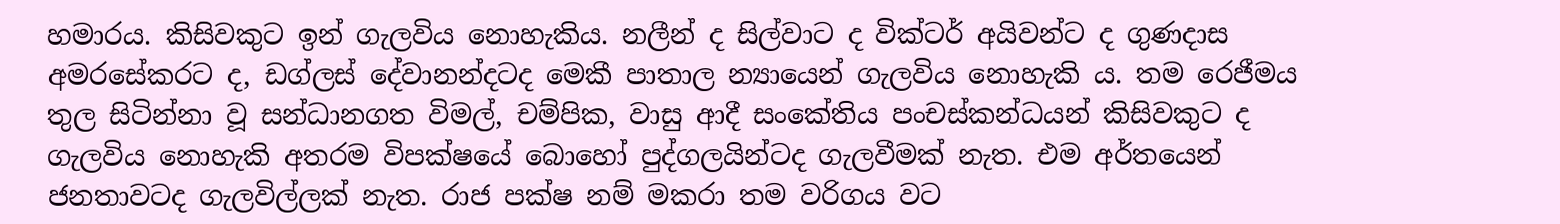හමාරය. කිසිවකුට ඉන් ගැලවිය නොහැකිය. නලීන් ද සිල්වාට ද වික්ටර් අයිවන්ට ද ගුණදාස අමරසේකරට ද, ඩග්ලස් දේවානන්දටද මෙකී පාතාල න්‍යායෙන් ගැලවිය නොහැකි ය. තම රෙජීමය තුල සිටින්නා වූ සන්ධානගත විමල්, චම්පික, වාසු ආදී සංකේතිය පංචස්කන්ධයන් කිසිවකුට ද ගැලවිය නොහැකි අතරම විපක්ෂයේ බොහෝ පුද්ගලයින්ටද ගැලවීමක් නැත. එම අර්තයෙන් ජනතාවටද ගැලවිල්ලක් නැත. රාජ පක්ෂ නම් මකරා තම වරිගය වට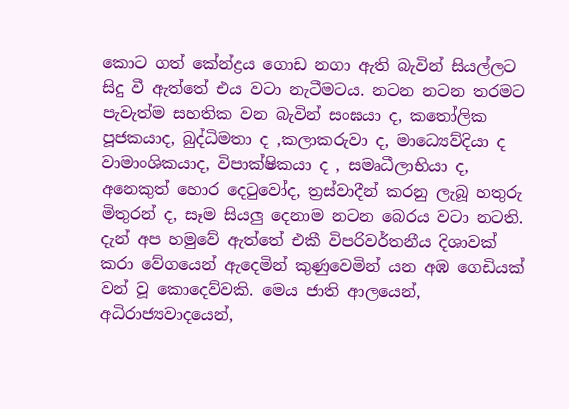කොට ගත් කේන්ද්‍රය ගොඩ නගා ඇති බැවින් සියල්ලට සිදු වී ඇත්තේ එය වටා නැටීමටය. නටන නටන තරමට පැවැත්ම සහතික වන බැවින් සංඝයා ද, කතෝලික පූජකයාද, බුද්ධිමතා ද ,කලාකරුවා ද, මාධ්‍යෙව්දියා ද වාමාංශිකයාද, විපාක්ෂිකයා ද , සමෘධීලාභියා ද, අනෙකුත් හොර දෙටුවෝද, ත්‍රස්වාදීන් කරනු ලැබූ හතුරු මිතුරන් ද, සෑම සියලු දෙනාම නටන ‍බෙරය වටා නටති. දැන් අප හමුවේ ඇත්තේ එකී විපරිවර්තනීය දිශාවක් කරා වේගයෙන් ඇදෙමින් කුණුවෙමින් යන අඹ ගෙඩියක් වන් වූ කොදෙව්වකි. මෙය ජාති ආලයෙන්, අධිරාජ්‍යවාදයෙන්,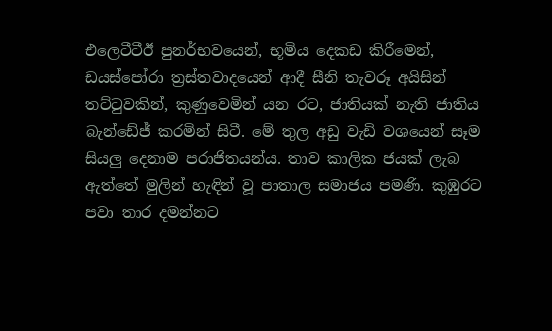එල‍ෙටීටීඊ පුනර්භවයෙන්, භූමිය දෙකඩ කිරීමෙන්, ඩයස්පෝරා ත්‍රස්තවාදයෙන් ආදී සීනි තැවරූ අයිසින් තට්ටුවකින්, කුණුවෙමින් යන රට, ජාතියක් නැති ජාතිය බැන්ඩේජ් කරමින් සිටී. මේ තුල අඩු වැඩි වශයෙන් සෑම සියලු දෙනාම පරාජිතයන්ය. තාව කාලික ජයක් ලැබ ඇත්තේ මුලින් හැඳින් වූ පාතාල සමාජය පමණි. කුඹුරට පවා තාර දමන්නට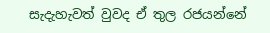සැදැහැවත් වුවද ඒ තුල රජයන්නේ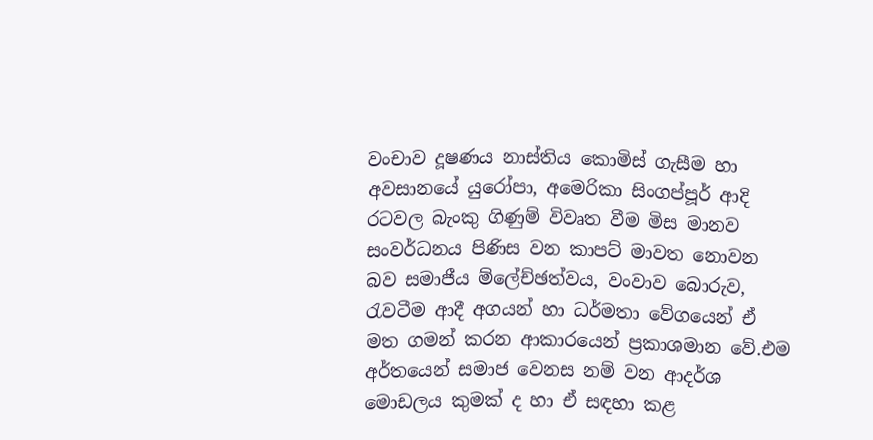වංචාව දූෂණය නාස්තිය කොමිස් ගැසීම හා අවසානයේ යුරෝපා, අමෙරිකා සිංගප්පූර් ආදි රටවල බැංකු ගිණුම් විවෘත වීම මිස මානව සංවර්ධනය පිණිස වන කාපට් මාවත නොවන බව සමාජීය ම්ලේච්ඡත්වය, වංවාව බොරුව, රැවටීම ආදී අගයන් හා ධර්මතා වේගයෙන් ඒ මත ගමන් කරන ආකාරයෙන් ප්‍රකාශමාන වේ.එම අර්තයෙන් සමාජ වෙනස නම් වන ආදර්ශ මොඩලය කුමක් ද හා ඒ සඳහා කළ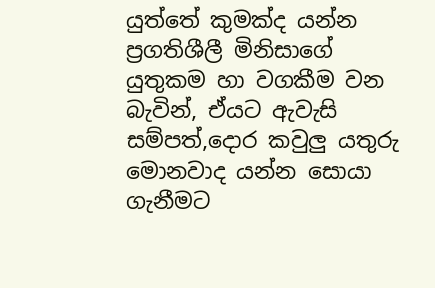යුත්තේ කුමක්ද යන්න ප්‍රගතිශීලී මිනිසාගේ යුතුකම හා වගකීම වන බැවින්, ඒයට ඇවැසි සම්පත්,දොර කවුලු යතුරු මොනවාද යන්න සොයා ගැනීමට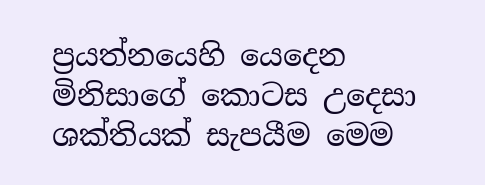ප්‍රයත්නයෙහි යෙදෙන මිනිසාගේ කොටස උදෙසා ශක්තියක් සැපයීම මෙම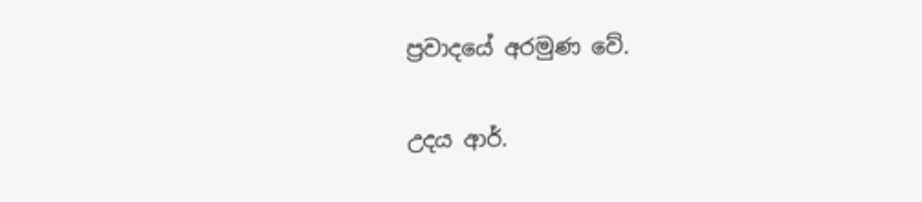ප්‍රවාදයේ අරමුණ වේ.

උදය ආර්.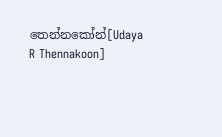තෙන්නකෝන්[Udaya R Thennakoon]